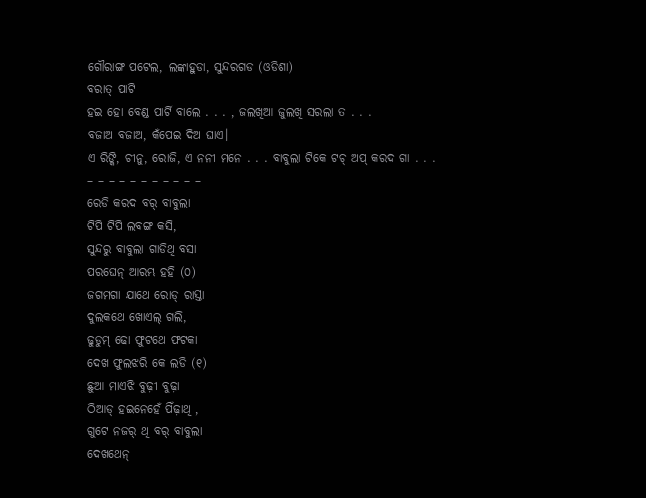ଗୌରାଙ୍ଗ ପଟେଲ, ଲଙ୍କାହୁଡା, ସୁନ୍ଦରଗଡ (ଓଡିଶା)
ବରାତ୍ ପାଟି
ହଇ ହୋ ବେଣ୍ଡ ପାର୍ଟି ବାଲେ . . . , ଜଲଖିଆ ଜୁଲଖି ସରଲା ତ . . .
ବଜାଅ ବଜାଅ, କଁପେଇ ଦିଅ ଘାଏ।
ଏ ରିଙ୍କି, ଚୀନୁ, ରୋଜି, ଏ ନନୀ ମନେ . . . ବାବୁଲା ଟିକେ ଟଚ୍ ଅପ୍ କରଦ ଗା . . .
– – – – – – – – – – –
ରେଡି କରଦ ବର୍ ବାବୁଲା
ଟିପି ଟିପି ଲବଙ୍ଗ କସି,
ସୁନ୍ଦରୁ ବାବୁଲା ଗାଡିଥି ବସା
ପରଘେନ୍ ଆରମ୍ଭ ହହି (୦)
ଜଗମଗା ଯାଥେ ରୋଡ୍ ରାସ୍ତା
ଦୁଲକଥେ ଖୋଏଲ୍ ଗଲି,
ଢୁଡୁମ୍ ଢୋ ଫୁଟଥେ ଫଟକା
ଦେଖ ଫୁଲଝରି କେ ଲଡି (୧)
ଛୁଆ ମାଏଝି ବୁଢ଼ୀ ବୁଢ଼ା
ଠିଆଡ୍ ହଇନେହେଁ ପିଁଢ଼ାଥି ,
ଗୁଟେ ନଜର୍ ଥି ବର୍ ବାବୁଲା
ଦେଖଥେନ୍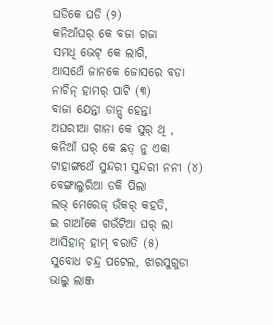ଘଡିକେ ଘଡି (୨)
କନିଆଁଘର୍ କେ ବଜା ଗଜା
ସମଧି ଭେଟ୍ କେ ଲାଗି,
ଆସଥେଁ ଜାନକେ ଜୋସରେ ବଡା
ନାଚିନ୍ ହାମର୍ ପାଟି (୩)
ବାଜା ଯେନ୍ତା ଡାନ୍ସ୍ ହେନ୍ତା
ଅଘରୀଆ ଗାନା କେ ସୁର୍ ଥି ,
କନିଆଁ ଘର୍ କେ ଛତ୍ ନୁ ଏକା
ଟାହାଙ୍ଗଥେଁ ସୁନ୍ଦରୀ ସୁନ୍ଦରୀ ନନୀ (୪)
ବେଙ୍ଗାଲୁରିଆ ଡକି ପିଲା
ଲଭ୍ ମେରେଜ୍ ଉଁକର୍ କହତି,
ଇ ଗାଆଁକେ ଗଉଁଟିଆ ଘର୍ ଲା
ଆସିହାନ୍ ହାମ୍ ବରାତି (୫)
ସୁବୋଧ ଚନ୍ଦ୍ର ପଟେଲ, ଝାରସୁଗୁଡା
ଭାଲୁ ଲାଞ୍ଜ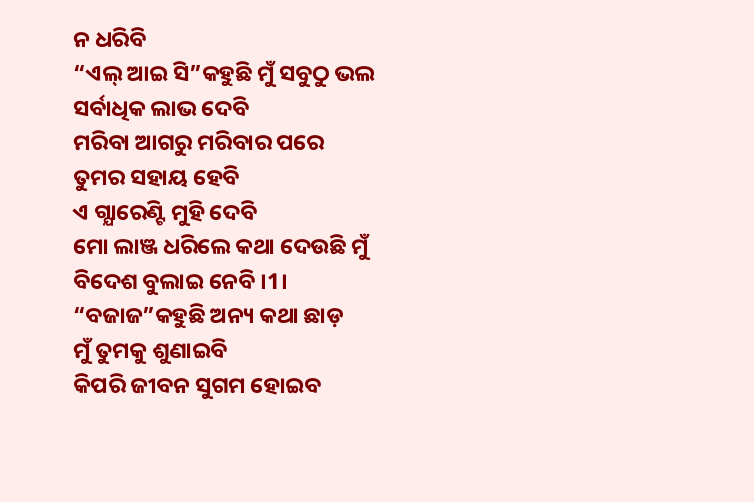ନ ଧରିବି
“ଏଲ୍ ଆଇ ସି”କହୁଛି ମୁଁ ସବୁଠୁ ଭଲ
ସର୍ବାଧିକ ଲାଭ ଦେବି
ମରିବା ଆଗରୁ ମରିବାର ପରେ
ତୁମର ସହାୟ ହେବି
ଏ ଗ୍ଯାରେଣ୍ଟି ମୁହି ଦେବି
ମୋ ଲାଞ୍ଜ ଧରିଲେ କଥା ଦେଉଛି ମୁଁ
ବିଦେଶ ବୁଲାଇ ନେବି ।1।
“ବଜାଜ”କହୁଛି ଅନ୍ୟ କଥା ଛାଡ଼
ମୁଁ ତୁମକୁ ଶୁଣାଇବି
କିପରି ଜୀବନ ସୁଗମ ହୋଇବ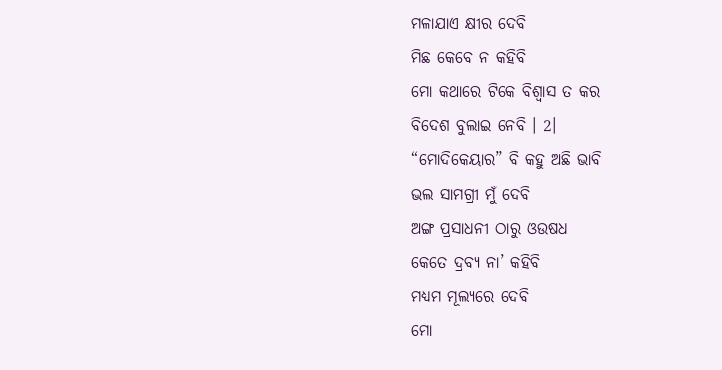ମଳାଯାଏ କ୍ଷୀର ଦେବି
ମିଛ କେବେ ନ କହିବି
ମୋ କଥାରେ ଟିକେ ବିଶ୍ଵାସ ତ କର
ବିଦେଶ ବୁଲାଇ ନେବି । 2।
“ମୋଦିକେୟାର” ବି କହୁ ଅଛି ଭାବି
ଭଲ ସାମଗ୍ରୀ ମୁଁ ଦେବି
ଅଙ୍ଗ ପ୍ରସାଧନୀ ଠାରୁ ଓଉଷଧ
କେତେ ଦ୍ରବ୍ୟ ନା’ କହିବି
ମଧ୍ୟମ ମୂଲ୍ୟରେ ଦେବି
ମୋ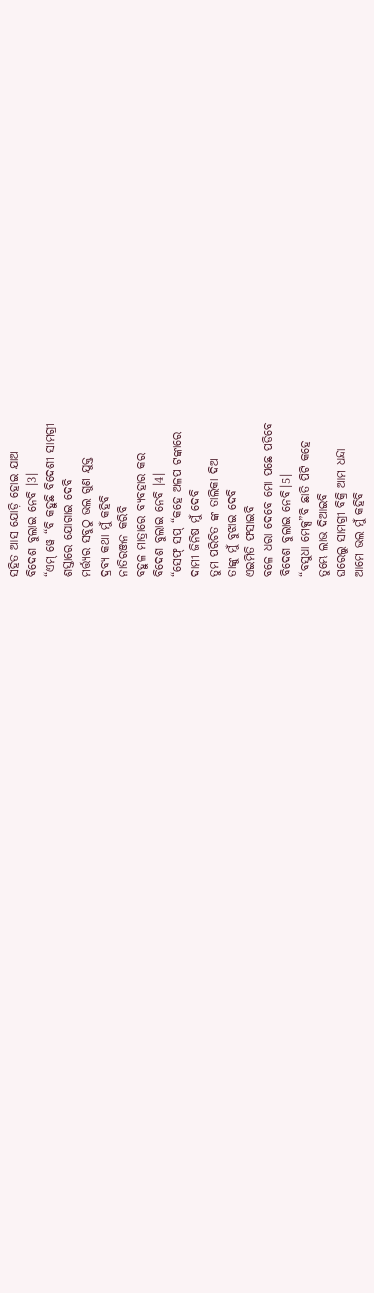ସହିତ ଆସ ଯୋଡ଼ି ହୋଇ ଯାଅ
ବିଦେଶ ବୁଲାଇ ନେବି ।3।
“ଏମ୍ ୱେ “ବି କହୁଛି ବିଦେଶୀ ସାମଗ୍ରୀ
ଶସ୍ତାରେ ଯୋଗାଇ ଦେବି
ମର୍ତ୍ତ୍ୟର ସବୁଠୁ ଭଲ ଗୁଣ ଯୁକ୍ତ
ଦ୍ରବ୍ୟ କଥା ମୁଁ କହିବି
ନାତିରଞ୍ଜନ କରିବି
ବହୁଳ ମାତ୍ରାରେ ବ୍ୟବହାର କର
ବିଦେଶ ବୁଲାଇ ନେବି ।4।
“ସେଫ୍ ସପ୍ “କହେ ଅଳପ ଟଙ୍କାରେ
ଦାମୀ ଜିନିଷ ମୁଁ ଦେବି
ତୁମ ପରିଚିତ ଙ୍କ ତାଲିକା ଦିଅ
ତାଙ୍କୁ ମୁଁ ବୁଝାଇ ଦେବି
ଏଇମିତି ଫସାଇବି
ବଳେ ଧରା ଦେବେ ମୋ ପଛେ ପଡିବେ
ବିଦେଶ ବୁଲାଇ ନେବି।5।
“ବସୁଧା ମେକ୍ସ”ବି ଛାତି ପିଟି କହେ
ତୁମ୍ଭେ ଲାଭ ଦିଆଇବି
ଘରେଲୁ ସାମଗ୍ରୀ ବିକ୍ରି ଆମ ଧନ୍ଦା
ଆମେ ଭଲ ମୁଁ କହିବି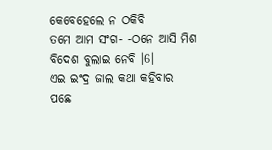କେବେହେଲେ ନ ଠକିବି
ତମେ ଆମ ସଂଗ- -ଠନେ ଆସି ମିଶ
ବିଦେଶ ବୁଲାଇ ନେବି ।6।
ଏଇ ଇଂଦ୍ର ଜାଲ କଥା କହିବାର
ପଛେ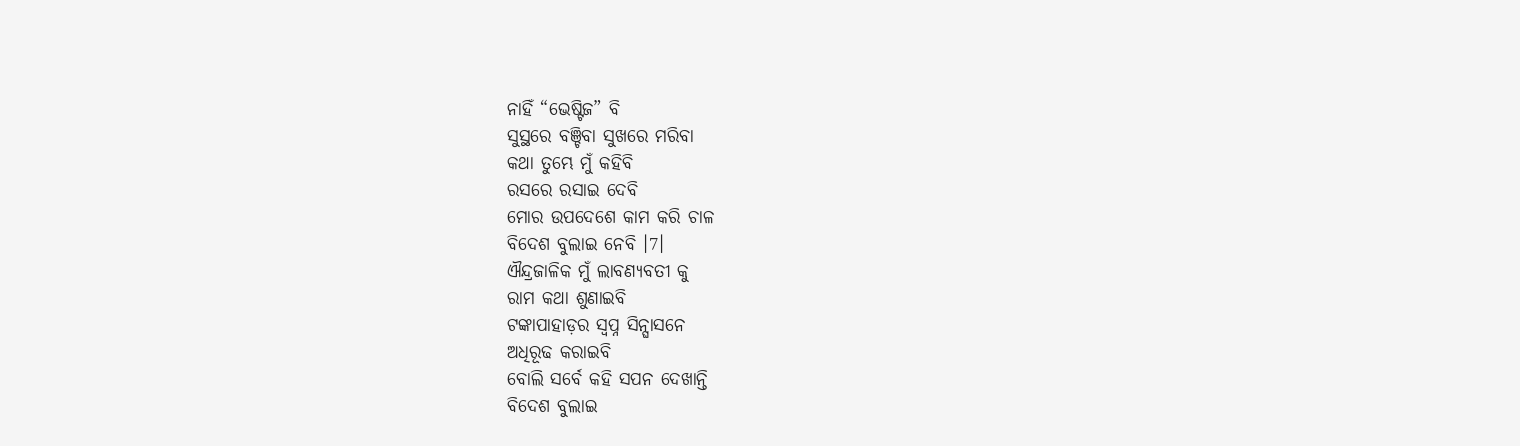ନାହିଁ “ଭେଷ୍ଟିଜ” ବି
ସୁସ୍ଥରେ ବଞ୍ଚିବା ସୁଖରେ ମରିବା
କଥା ତୁମ୍ଭେ ମୁଁ କହିବି
ରସରେ ରସାଇ ଦେବି
ମୋର ଉପଦେଶେ କାମ କରି ଚାଳ
ବିଦେଶ ବୁଲାଇ ନେବି ।7।
ଐନ୍ଦ୍ରଜାଳିକ ମୁଁ ଲାବଣ୍ୟବତୀ କୁ
ରାମ କଥା ଶୁଣାଇବି
ଟଙ୍କାପାହାଡ଼ର ସ୍ଵପ୍ନ ସିନ୍ଘାସନେ
ଅଧିରୂଢ କରାଇବି
ବୋଲି ସର୍ବେ କହି ସପନ ଦେଖାନ୍ତି
ବିଦେଶ ବୁଲାଇ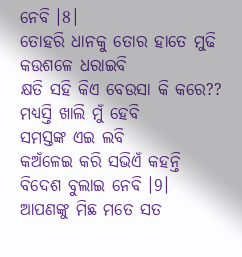ନେବି ।8।
ତୋହରି ଧାନକୁ ତୋର ହାତେ ମୁଢି
କଉଶଳେ ଧରାଇବି
କ୍ଷତି ସହି କିଏ ବେଉସା କି କରେ??
ମଧ୍ୟସ୍ତି ଖାଲି ମୁଁ ହେବି
ସମସ୍ତଙ୍କ ଏଇ ଲବି
କଅଁଳେଇ କରି ସଭିଏଁ କହନ୍ତି
ବିଦେଶ ବୁଲାଇ ନେବି ।9।
ଆପଣଙ୍କୁ ମିଛ ମତେ ସତ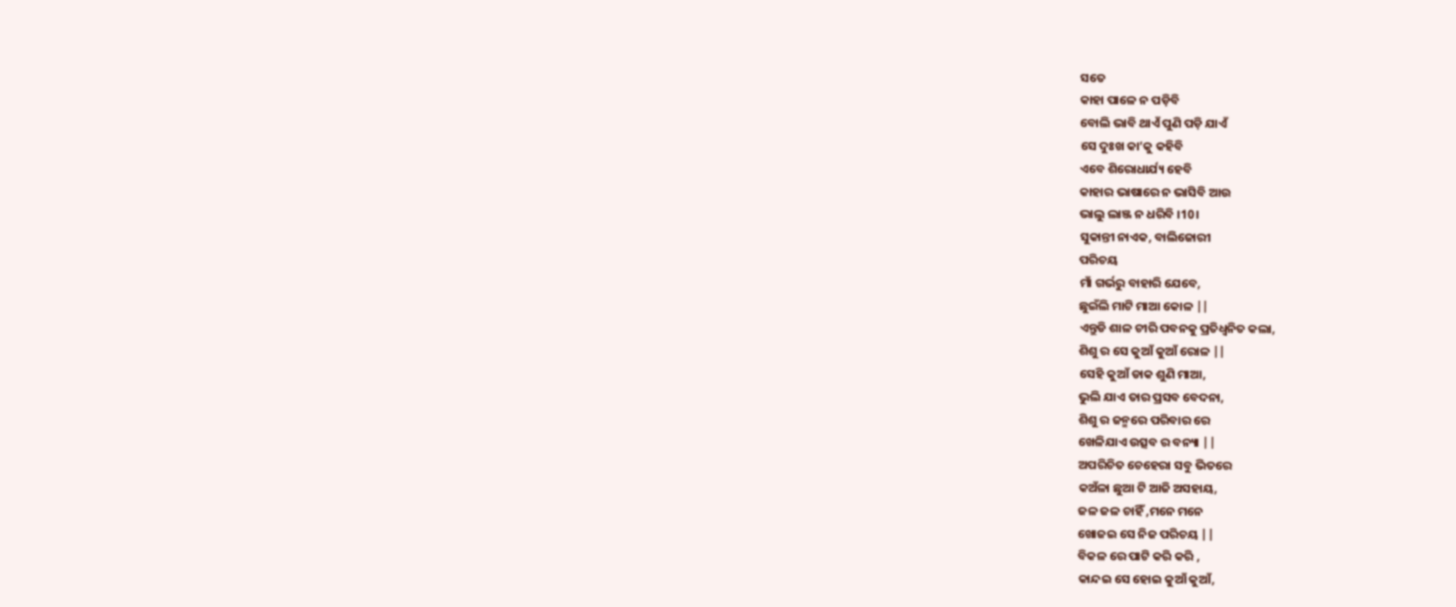ସତେ
କାହା ପାଳେ ନ ପଡ଼ିବି
ବୋଲି ଭାବି ଥାଏଁ ପୁଣି ପଡ଼ି ଯାଏଁ
ସେ ଦୁଃଖ କା’କୁ କହିବି
ଏବେ ଶିରୋଧାର୍ଯ୍ୟ ହେବି
କାହାର ଭାଷାରେ ନ ଭାସିବି ଆଉ
ଭାଲୁ ଲାଞ୍ଜ ନ ଧରିବି ।10।
ସୁକାନ୍ତୀ ନାଏକ, ବାଲିଜୋରୀ
ପରିଚୟ
ମାଁ ଗର୍ଭରୁ ବାହାରି ଯେବେ,
ଛୁଇଁଲି ମାଟି ମାଆ କୋଳ ||
ଏନ୍ତୁଡି ଶାଳ ଚୀରି ପବନକୁ ପ୍ରତିଧ୍ବନିତ କଲା,
ଶିଶୁ ର ସେ କୁଆଁ କୁଆଁ ରୋଳ ||
ସେହି କୁଆଁ ଡାକ ଶୁଣି ମାଆ,
ଭୁଲି ଯାଏ ତାର ପ୍ରସବ ବେଦନା,
ଶିଶୁ ର ଜନ୍ମରେ ପରିବାର ରେ
ଖେଳିଯାଏ ଉତ୍ସବ ର ବନ୍ୟା ||
ଅପରିଚିତ ଚେହେରା ସବୁ ଭିତରେ
କଅଁଳା ଛୁଆ ଟି ଆଜି ଅସହାୟ,
ଜଳ ଜଳ ଚାହିଁ ,ମନେ ମନେ
ଖୋଜଇ ସେ ନିଜ ପରିଚୟ ||
ବିକଳ ରେ ପାଟି କରି କରି ,
କାନ୍ଦଇ ସେ ହୋଇ କୁଆଁ କୁଆଁ,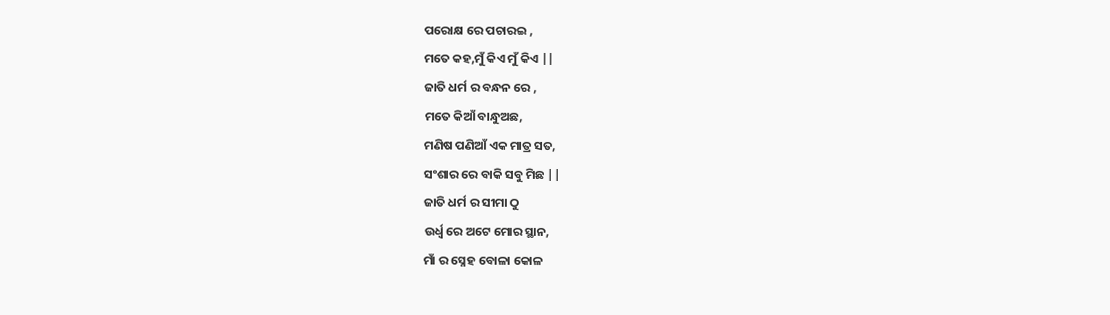ପରୋକ୍ଷ ରେ ପଚାରଇ ,
ମତେ କହ,ମୁଁ କିଏ ମୁଁ କିଏ ||
ଜାତି ଧର୍ମ ର ବନ୍ଧନ ରେ ,
ମତେ କିଆଁ ବାନ୍ଧୁଅଛ,
ମଣିଷ ପଣିଆଁ ଏକ ମାତ୍ର ସତ,
ସଂଶାର ରେ ବାକି ସବୁ ମିଛ ||
ଜାତି ଧର୍ମ ର ସୀମା ଠୁ
ଉର୍ଧ୍ବ ରେ ଅଟେ ମୋର ସ୍ଥାନ,
ମାଁ ର ସ୍ନେହ ବୋଳା କୋଳ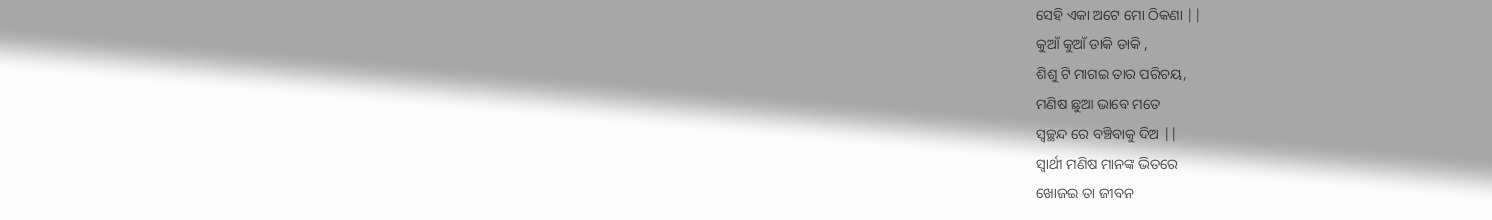ସେହି ଏକା ଅଟେ ମୋ ଠିକଣା ||
କୁଆଁ କୁଆଁ ଡାକି ଡାକି ,
ଶିଶୁ ଟି ମାଗଇ ତାର ପରିଚୟ,
ମଣିଷ ଛୁଆ ଭାବେ ମତେ
ସ୍ବଚ୍ଛନ୍ଦ ରେ ବଞ୍ଚିବାକୁ ଦିଅ ||
ସ୍ବାର୍ଥୀ ମଣିଷ ମାନଙ୍କ ଭିତରେ
ଖୋଜଇ ତା ଜୀବନ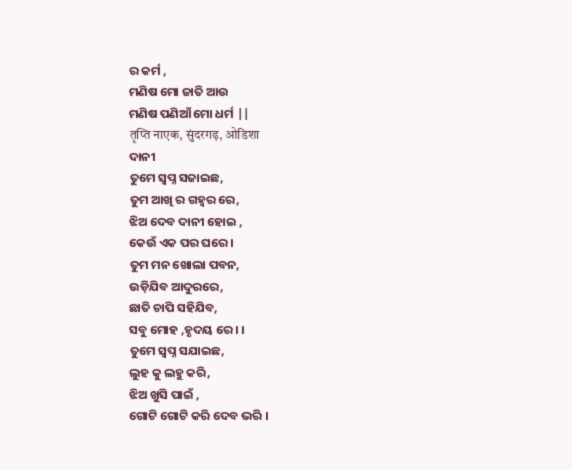ର କର୍ମ ,
ମଣିଷ ମୋ ଜାତି ଆଉ
ମଣିଷ ପଣିଆଁ ମୋ ଧର୍ମ ||
तृप्ति नाएक, सुंदरगढ़, ओडिशा
ଦାନୀ
ତୁମେ ସ୍ବପ୍ନ ସଜାଇଛ,
ତୁମ ଆଖି ର ଗହ୍ଵର ରେ,
ଝିଅ ଦେବ ଦାନୀ ହୋଇ ,
କେଉଁ ଏକ ପର ଘରେ ।
ତୁମ ମନ ଖୋଲା ପବନ,
ଉଡ଼ିଯିବ ଆଦୁରରେ,
ଛାତି ଚାପି ସହିଯିବ,
ସବୁ ମୋହ ,ହୃଦୟ ରେ। ।
ତୁମେ ସ୍ବପ୍ନ ସଯାଇଛ,
ଲୁହ କୁ ଲହୁ କରି,
ଝିଅ ଖୁସି ପାଇଁ ,
ଗୋଟି ଗୋଟି କରି ଦେବ ଭରି ।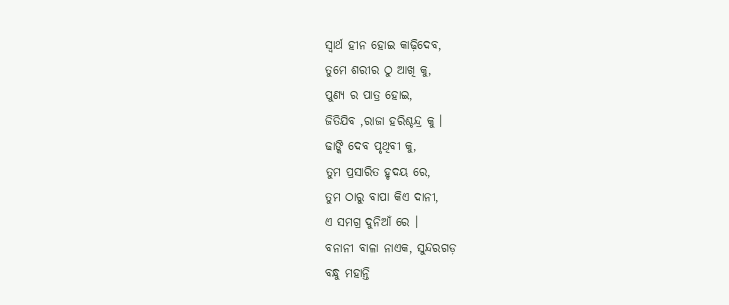ସ୍ବାର୍ଥ ହୀନ ହୋଇ କାଢ଼ିଦେବ,
ତୁମେ ଶରୀର ଠୁ ଆଖି କୁ,
ପୁଣ୍ୟ ର ପାତ୍ର ହୋଇ,
ଜିତିଯିବ ,ରାଜା ହରିଶ୍ଚନ୍ଦ୍ର କୁ ।
ଢାଙ୍କି ଦେବ ପୃଥିବୀ କୁ,
ତୁମ ପ୍ରସାରିତ ହୃଦୟ ରେ,
ତୁମ ଠାରୁ ବାପା କିଏ ଦାନୀ,
ଏ ସମଗ୍ର ଦୁନିଆଁ ରେ ।
ବନାନୀ ବାଳା ନାଏକ, ସୁନ୍ଦରଗଡ଼
ବନ୍ଧୁ ମହାନ୍ତି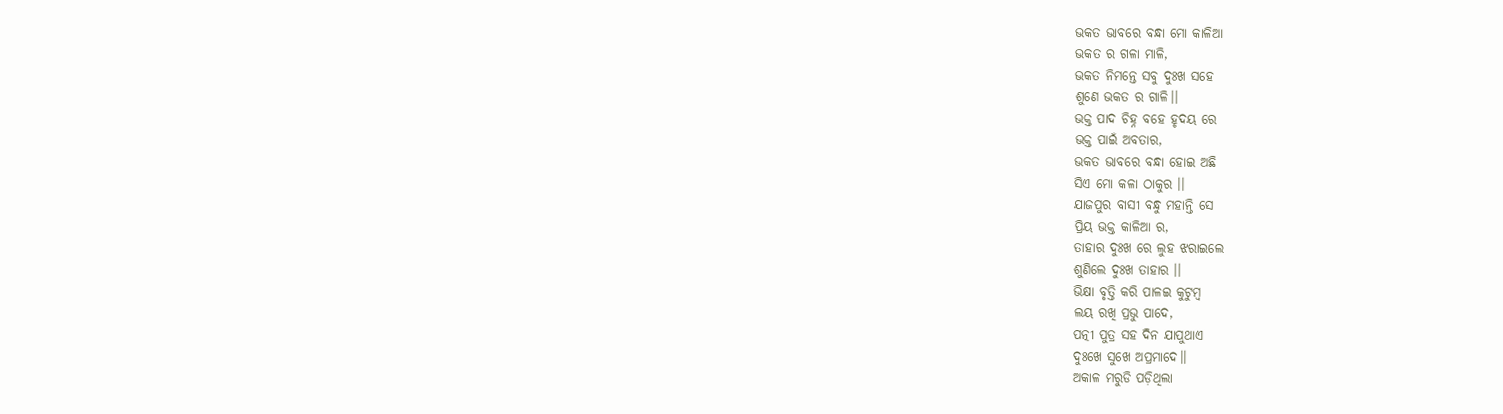ଭକତ ଭାବରେ ବନ୍ଧା ମୋ କାଳିଆ
ଭକତ ର ଗଳା ମାଳି,
ଭକତ ନିମନ୍ତେ ସବୁ ଦୁଃଖ ସହେ
ଶୁଣେ ଭକତ ର ଗାଳି।।
ଭକ୍ତ ପାଦ ଚିହ୍ନ ବହେ ହୃଦୟ ରେ
ଭକ୍ତ ପାଇଁ ଅବତାର,
ଭକତ ଭାବରେ ବନ୍ଧା ହୋଇ ଅଛି
ସିଏ ମୋ କଳା ଠାକୁର ।।
ଯାଜପୁର ବାସୀ ବନ୍ଧୁ ମହାନ୍ତି ସେ
ପ୍ରିୟ ଭକ୍ତ କାଳିଆ ର,
ତାହାର ଦୁଃଖ ରେ ଲୁହ ଝରାଇଲେ
ଶୁଣିଲେ ଦୁଃଖ ତାହାର ।।
ଭିକ୍ଷା ବୃତ୍ତି କରି ପାଳଇ କୁଟୁମ୍ବ
ଲୟ ରଖି ପ୍ରଭୁ ପାଦେ,
ପତ୍ନୀ ପୁତ୍ର ସହ ଦିନ ଯାପୁଥାଏ
ଦୁଃଖେ ସୁଖେ ଅପ୍ରମାଦେ।।
ଅକାଳ ମରୁଡି ପଡ଼ିଥିଲା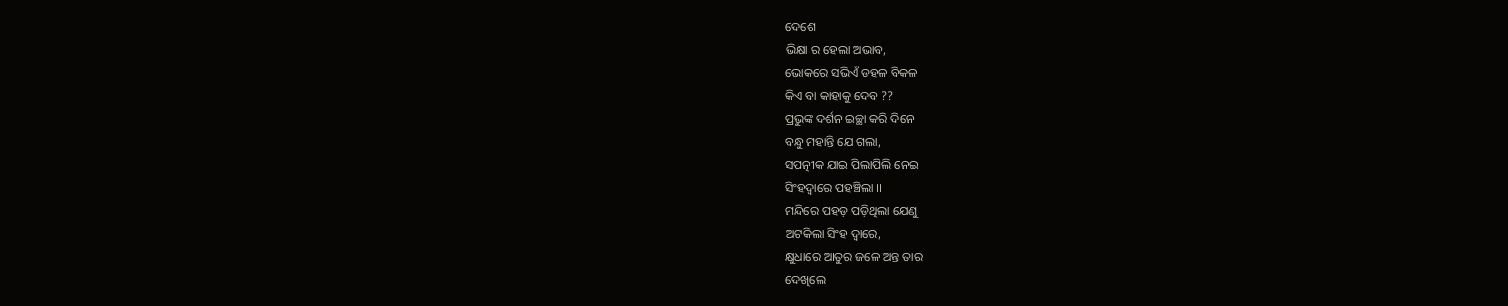ଦେଶେ
ଭିକ୍ଷା ର ହେଲା ଅଭାବ,
ଭୋକରେ ସଭିଏଁ ଡହଳ ବିକଳ
କିଏ ବା କାହାକୁ ଦେବ ??
ପ୍ରଭୁଙ୍କ ଦର୍ଶନ ଇଚ୍ଛା କରି ଦିନେ
ବନ୍ଧୁ ମହାନ୍ତି ଯେ ଗଲା,
ସପତ୍ନୀକ ଯାଇ ପିଲାପିଲି ନେଇ
ସିଂହଦ୍ଵାରେ ପହଞ୍ଚିଲା ।।
ମନ୍ଦିରେ ପହଡ଼ ପଡ଼ିଥିଲା ଯେଣୁ
ଅଟକିଲା ସିଂହ ଦ୍ୱାରେ,
କ୍ଷୁଧାରେ ଆତୁର ଜଳେ ଅନ୍ତ ତାର
ଦେଖିଲେ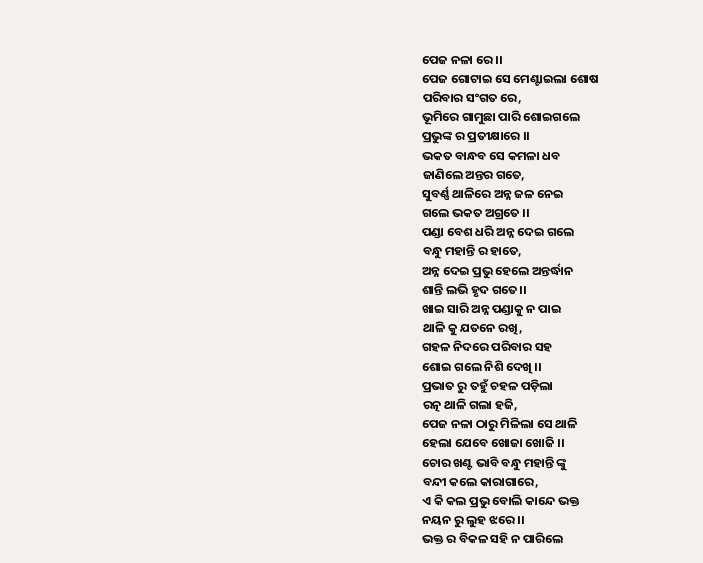ପେଜ ନଳା ରେ ।।
ପେଜ ଗୋଟାଇ ସେ ମେଣ୍ଟାଇଲା ଶୋଷ
ପରିବାର ସଂଗତ ରେ,
ଭୂମିରେ ଗାମୁଛା ପାରି ଶୋଇଗଲେ
ପ୍ରଭୁଙ୍କ ର ପ୍ରତୀକ୍ଷାରେ ।।
ଭକତ ବାନ୍ଧବ ସେ କମଳା ଧବ
ଜାଣିଲେ ଅନ୍ତର ଗତେ,
ସୁବର୍ଣ୍ଣ ଥାଳିରେ ଅନ୍ନ ଜଳ ନେଇ
ଗଲେ ଭକତ ଅଗ୍ରତେ ।।
ପଣ୍ଡା ବେଶ ଧରି ଅନ୍ନ ଦେଇ ଗଲେ
ବନ୍ଧୁ ମହାନ୍ତି ର ହାତେ,
ଅନ୍ନ ଦେଇ ପ୍ରଭୁ ହେଲେ ଅନ୍ତର୍ଦ୍ଧାନ
ଶାନ୍ତି ଲଭି ହୃଦ ଗତେ।।
ଖାଇ ସାରି ଅନ୍ନ ପଣ୍ଡାକୁ ନ ପାଇ
ଥାଳି କୁ ଯତନେ ରଖି,
ଗହଳ ନିଦରେ ପରିବାର ସହ
ଶୋଇ ଗଲେ ନିଶି ଦେଖି ।।
ପ୍ରଭାତ ରୁ ତହୁଁ ଚହଳ ପଡ଼ିଲା
ରତ୍ନ ଥାଳି ଗଲା ହଜି,
ପେଜ ନଳା ଠାରୁ ମିଳିଲା ସେ ଥାଳି
ହେଲା ଯେବେ ଖୋଜା ଖୋଜି ।।
ଚୋର ଖଣ୍ଟ ଭାବି ବନ୍ଧୁ ମହାନ୍ତି ଙ୍କୁ
ବନ୍ଦୀ କଲେ କାରାଗାରେ,
ଏ କି କଲ ପ୍ରଭୁ ବୋଲି କାନ୍ଦେ ଭକ୍ତ
ନୟନ ରୁ ଲୁହ ଝରେ ।।
ଭକ୍ତ ର ବିକଳ ସହି ନ ପାରିଲେ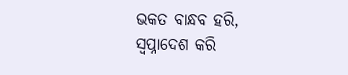ଭକତ ବାନ୍ଧବ ହରି,
ସ୍ୱପ୍ନାଦେଶ କରି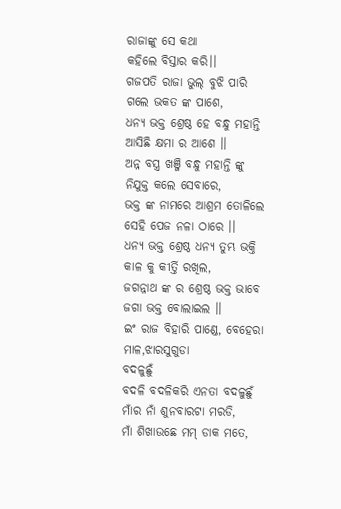ରାଜାଙ୍କୁ ସେ କଥା
କହିଲେ ବିସ୍ତାର କରି।।
ଗଜପତି ରାଜା ଭୁଲ୍ ବୁଝି ପାରି
ଗଲେ ଭକତ ଙ୍କ ପାଶେ,
ଧନ୍ୟ ଭକ୍ତ ଶ୍ରେଷ୍ଠ ହେ ବନ୍ଧୁ ମହାନ୍ତି
ଆସିଛି କ୍ଷମା ର ଆଶେ ।।
ଅନ୍ନ ବସ୍ତ୍ର ଖଞ୍ଜି ବନ୍ଧୁ ମହାନ୍ତି ଙ୍କୁ
ନିଯୁକ୍ତ କଲେ ସେବାରେ,
ଭକ୍ତ ଙ୍କ ନାମରେ ଆଶ୍ରମ ତୋଳିଲେ
ସେହି ପେଜ ନଳା ଠାରେ ।।
ଧନ୍ୟ ଭକ୍ତ ଶ୍ରେଷ୍ଠ ଧନ୍ୟ ତୁମ୍ଭ ଭକ୍ତି
କାଳ କୁ କୀର୍ତ୍ତି ରଖିଲ,
ଜଗନ୍ନାଥ ଙ୍କ ର ଶ୍ରେଷ୍ଠ ଭକ୍ତ ଭାବେ
ଜଗା ଭକ୍ତ ବୋଲାଇଲ ।।
ଇଂ ରାଜ ବିହାରି ପାଣ୍ଡେ, ବେହେରା ମାଳ,ଝାରସୁଗୁଡା
ବଦଳୁଛୁଁ
ବଦଳି ବଦଳିକରି ଏନତା ବଦଳୁଛୁଁ
ମାଁର ନାଁ ଶୁନବାରଟା ମରଡି,
ମାଁ ଶିଖାଉଛେ ମମ୍ ଡାକ ମତେ,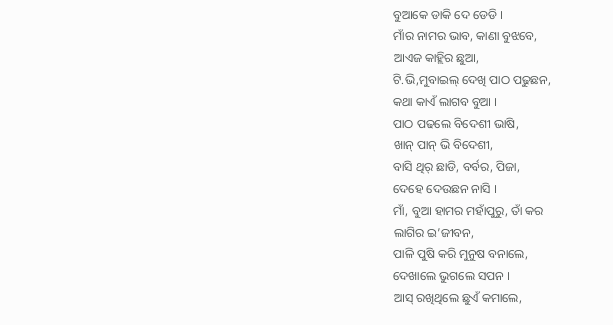ବୁଆକେ ଡାକି ଦେ ଡେଡି ।
ମାଁର ନାମର ଭାବ, କାଣା ବୁଝବେ,
ଆଏଜ କାହ୍ଲିର ଛୁଆ,
ଟି.ଭି,ମୁବାଇଲ୍ ଦେଖି ପାଠ ପଢୁଛନ,
କଥା କାଏଁ ଲାଗବ ବୁଆ ।
ପାଠ ପଢଲେ ବିଦେଶୀ ଭାଷି,
ଖାନ୍ ପାନ୍ ଭି ବିଦେଶୀ,
ବାସି ଥିର୍ ଛାଡି, ବର୍ବର, ପିଜା,
ଦେହେ ଦେଉଛନ ନାସି ।
ମାଁ, ବୁଆ ହାମର ମହାଁପୁରୁ, ତାଁ କର
ଲାଗିର ଇ’ଜୀବନ,
ପାଳି ପୁଷି କରି ମୁନୁଷ ବନାଲେ,
ଦେଖାଲେ ଭୁଗଲେ ସପନ ।
ଆସ୍ ରଖିଥିଲେ ଛୁଏଁ କମାଲେ,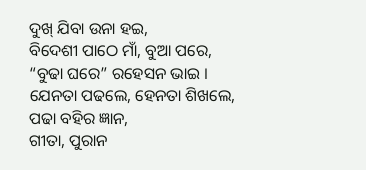ଦୁଖ୍ ଯିବା ଉନା ହଇ,
ବିଦେଶୀ ପାଠେ ମାଁ, ବୁଆ ପରେ,
“ବୁଢା ଘରେ” ରହେସନ ଭାଇ ।
ଯେନତା ପଢଲେ, ହେନତା ଶିଖଲେ,
ପଢା ବହିର ଜ୍ଞାନ,
ଗୀତା, ପୁରାନ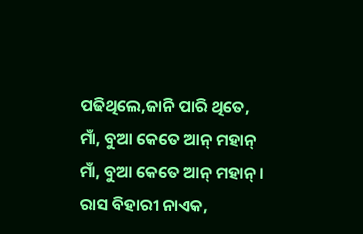ପଢିଥିଲେ,ଜାନି ପାରି ଥିତେ,
ମାଁ, ବୁଆ କେତେ ଆନ୍ ମହାନ୍
ମାଁ, ବୁଆ କେତେ ଆନ୍ ମହାନ୍ ।
ରାସ ବିହାରୀ ନାଏକ,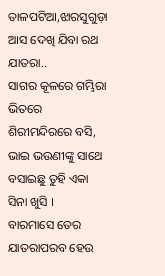ତାଳପଟିଆ,ଝାରସୁଗୁଡ଼ା
ଆସ ଦେଖି ଯିବା ରଥ ଯାତରା..
ସାଗର କୂଳରେ ଗମ୍ଭିରା ଭିତରେ ଶିରୀମନ୍ଦିରରେ ବସି,
ଭାଇ ଭଉଣୀଙ୍କୁ ସାଥେ ବସାଇଛୁ ତୁହି ଏକା ସିନା ଖୁସି ।
ବାରମାସେ ତେର ଯାତରାପରବ ହେଉ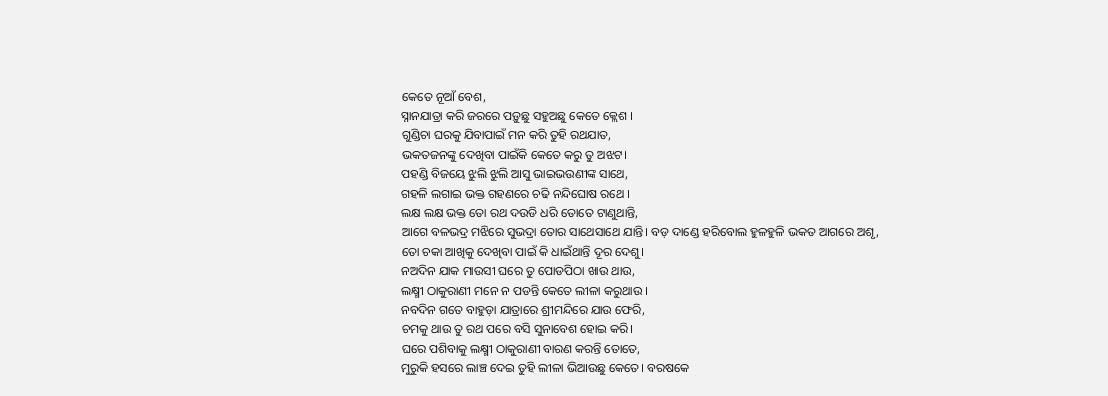କେତେ ନୂଆଁ ବେଶ,
ସ୍ନାନଯାତ୍ରା କରି ଜରରେ ପଡ଼ୁଛୁ ସହୁଅଛୁ କେତେ କ୍ଲେଶ ।
ଗୁଣ୍ଡିଚା ଘରକୁ ଯିବାପାଇଁ ମନ କରି ତୁହି ରଥଯାତ,
ଭକତଜନଙ୍କୁ ଦେଖିବା ପାଇଁକି କେତେ କରୁ ତୁ ଅଝଟ।
ପହଣ୍ଡି ବିଜୟେ ଝୁଲି ଝୁଲି ଆସୁ ଭାଇଭଉଣୀଙ୍କ ସାଥେ,
ଗହଳି ଲଗାଇ ଭକ୍ତ ଗହଣରେ ଚଢି ନନ୍ଦିଘୋଷ ରଥେ ।
ଲକ୍ଷ ଲକ୍ଷ ଭକ୍ତ ତୋ ରଥ ଦଉଡି ଧରି ତୋତେ ଟାଣୁଥାନ୍ତି,
ଆଗେ ବଳଭଦ୍ର ମଝିରେ ସୁଭଦ୍ରା ତୋର ସାଥେସାଥେ ଯାନ୍ତି। ବଡ଼ ଦାଣ୍ଡେ ହରିବୋଲ ହୁଳହୁଳି ଭକତ ଆଗରେ ଅଶୃ,
ତୋ ଚକା ଆଖିକୁ ଦେଖିବା ପାଇଁ କି ଧାଇଁଥାନ୍ତି ଦୂର ଦେଶୁ।
ନଅଦିନ ଯାକ ମାଉସୀ ଘରେ ତୁ ପୋଡପିଠା ଖାଉ ଥାଉ,
ଲକ୍ଷ୍ମୀ ଠାକୁରାଣୀ ମନେ ନ ପଡନ୍ତି କେତେ ଲୀଳା କରୁଥାଉ ।
ନବଦିନ ଗତେ ବାହୁଡ଼ା ଯାତ୍ରାରେ ଶ୍ରୀମନ୍ଦିରେ ଯାଉ ଫେରି,
ଚମକୁ ଥାଉ ତୁ ରଥ ପରେ ବସି ସୁନାବେଶ ହୋଇ କରି।
ଘରେ ପଶିବାକୁ ଲକ୍ଷ୍ମୀ ଠାକୁରାଣୀ ବାରଣ କରନ୍ତି ତୋତେ,
ମୁରୁକି ହସରେ ଲାଞ୍ଚ ଦେଇ ତୁହି ଲୀଳା ଭିଆଉଛୁ କେତେ। ବରଷକେ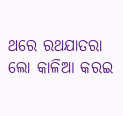ଥରେ ରଥଯାତରା ଲୋ କାଳିଆ କରଇ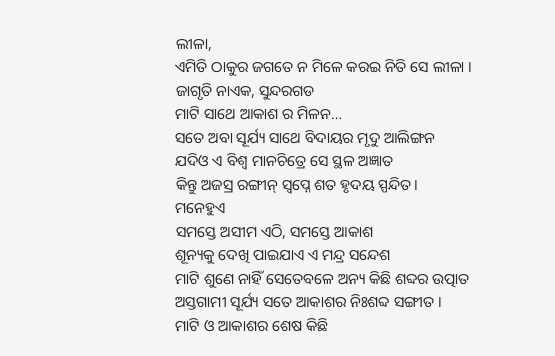ଲୀଳା,
ଏମିତି ଠାକୁର ଜଗତେ ନ ମିଳେ କରଇ ନିତି ସେ ଲୀଳା ।
ଜାଗୃତି ନାଏକ, ସୁନ୍ଦରଗଡ
ମାଟି ସାଥେ ଆକାଶ ର ମିଳନ…
ସତେ ଅବା ସୂର୍ଯ୍ୟ ସାଥେ ବିଦାୟର ମୃଦୁ ଆଲିଙ୍ଗନ
ଯଦିଓ ଏ ବିଶ୍ଵ ମାନଚିତ୍ରେ ସେ ସ୍ଥଳ ଅଜ୍ଞାତ
କିନ୍ତୁ ଅଜସ୍ର ରଙ୍ଗୀନ୍ ସ୍ୱପ୍ନେ ଶତ ହୃଦୟ ସ୍ପନ୍ଦିତ।
ମନେହୁଏ
ସମସ୍ତେ ଅସୀମ ଏଠି, ସମସ୍ତେ ଆକାଶ
ଶୂନ୍ୟକୁ ଦେଖି ପାଇଯାଏ ଏ ମନ୍ଦ୍ର ସନ୍ଦେଶ
ମାଟି ଶୁଣେ ନାହିଁ ସେତେବଳେ ଅନ୍ୟ କିଛି ଶବ୍ଦର ଉତ୍ପାତ
ଅସ୍ତଗାମୀ ସୂର୍ଯ୍ୟ ସତେ ଆକାଶର ନିଃଶବ୍ଦ ସଙ୍ଗୀତ ।
ମାଟି ଓ ଆକାଶର ଶେଷ କିଛି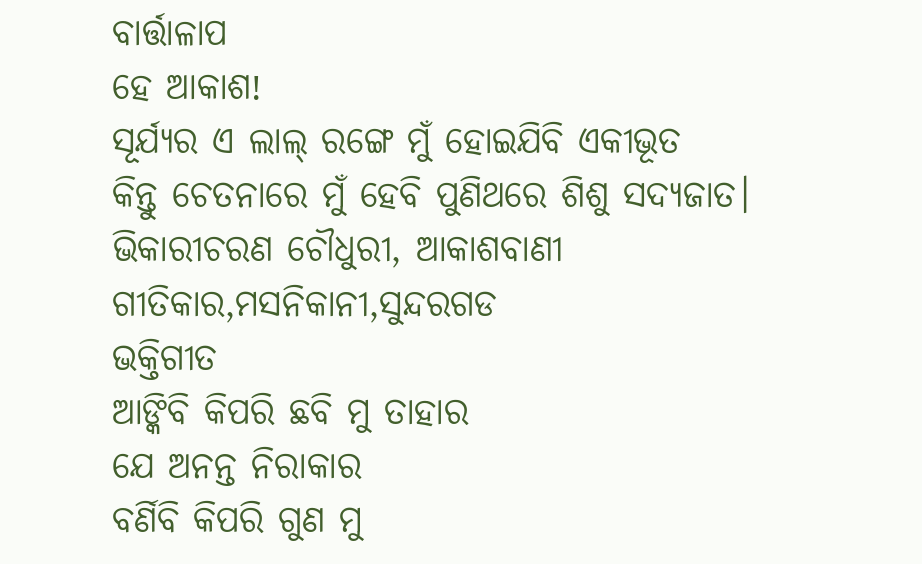ବାର୍ତ୍ତାଳାପ
ହେ ଆକାଶ!
ସୂର୍ଯ୍ୟର ଏ ଲାଲ୍ ରଙ୍ଗେ ମୁଁ ହୋଇଯିବି ଏକୀଭୂତ
କିନ୍ତୁ ଚେତନାରେ ମୁଁ ହେବି ପୁଣିଥରେ ଶିଶୁ ସଦ୍ୟଜାତ।
ଭିକାରୀଚରଣ ଚୌଧୁରୀ, ଆକାଶବାଣୀ ଗୀତିକାର,ମସନିକାନୀ,ସୁନ୍ଦରଗଡ
ଭକ୍ତିଗୀତ
ଆଙ୍କିବି କିପରି ଛବି ମୁ ତାହାର
ଯେ ଅନନ୍ତ ନିରାକାର
ବର୍ଣିବି କିପରି ଗୁଣ ମୁ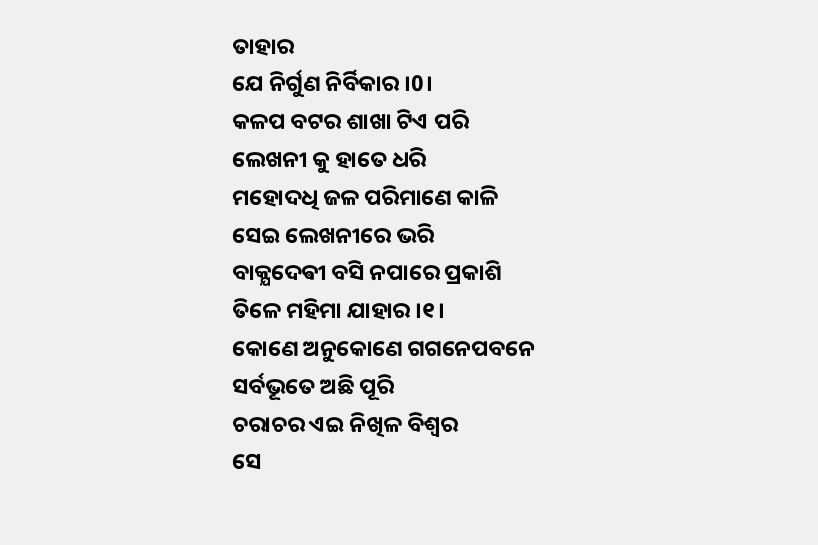ତାହାର
ଯେ ନିର୍ଗୁଣ ନିର୍ବିକାର ।0।
କଳପ ବଟର ଶାଖା ଟିଏ ପରି
ଲେଖନୀ କୁ ହାତେ ଧରି
ମହୋଦଧି ଜଳ ପରିମାଣେ କାଳି
ସେଇ ଲେଖନୀରେ ଭରି
ବାକ୍ଯଦେଵୀ ବସି ନପାରେ ପ୍ରକାଶି
ତିଳେ ମହିମା ଯାହାର ।୧।
କୋଣେ ଅନୁକୋଣେ ଗଗନେପବନେ
ସର୍ବଭୂତେ ଅଛି ପୂରି
ଚରାଚର ଏଇ ନିଖିଳ ବିଶ୍ଵର
ସେ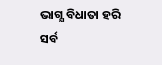ଭାଗ୍ଯ ବିଧାତା ହରି
ସର୍ବ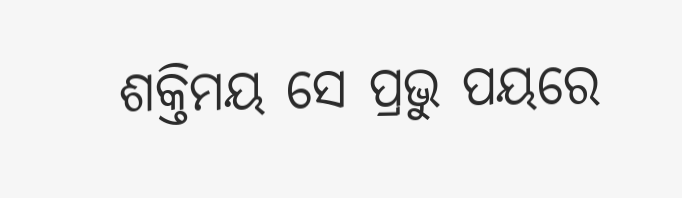ଶକ୍ତିମୟ ସେ ପ୍ରଭୁ ପୟରେ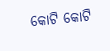କୋଟି କୋଟି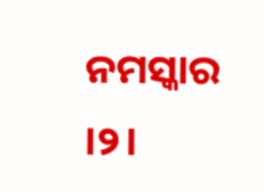ନମସ୍କାର ।୨।